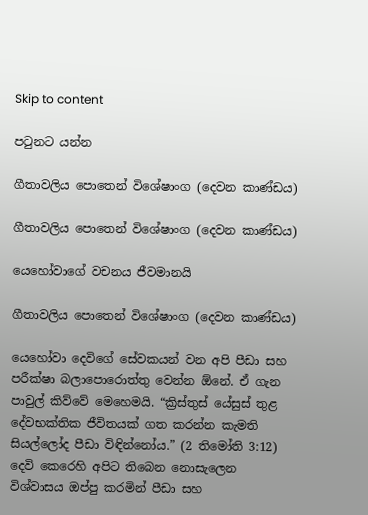Skip to content

පටුනට යන්න

ගීතාවලිය පොතෙන් විශේෂාංග (දෙවන කාණ්ඩය)

ගීතාවලිය පොතෙන් විශේෂාංග (දෙවන කාණ්ඩය)

යෙහෝවාගේ වචනය ජීවමානයි

ගීතාවලිය පොතෙන් විශේෂාංග (දෙවන කාණ්ඩය)

යෙහෝවා දෙවිගේ සේවකයන් වන අපි පීඩා සහ පරීක්ෂා බලාපොරොත්තු වෙන්න ඕනේ. ඒ ගැන පාවුල් කිව්වේ මෙහෙමයි. “ක්‍රිස්තුස් යේසුස් තුළ දේවභක්තික ජීවිතයක් ගත කරන්න කැමති සියල්ලෝද පීඩා විඳින්නෝය.” (2 තිමෝති 3:12) දෙවි කෙරෙහි අපිට තිබෙන නොසැලෙන විශ්වාසය ඔප්පු කරමින් පීඩා සහ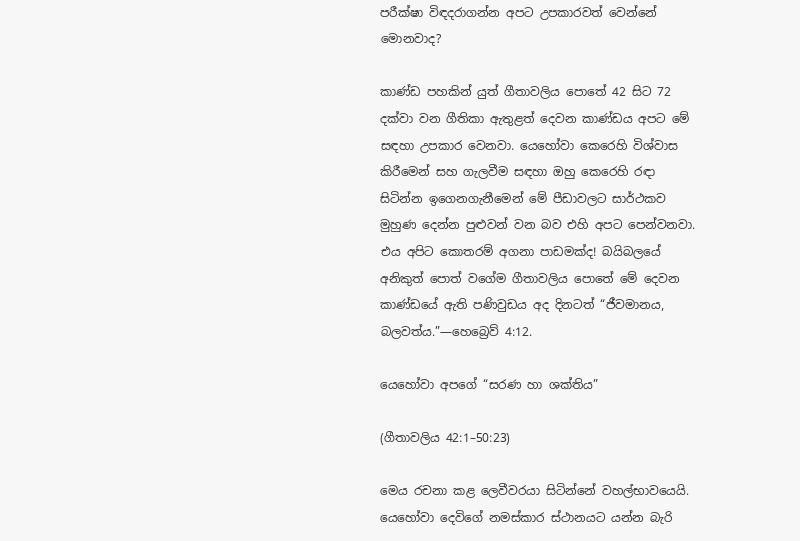පරීක්ෂා විඳදරාගන්න අපට උපකාරවත් වෙන්නේ මොනවාද?

කාණ්ඩ පහකින් යුත් ගීතාවලිය පොතේ 42 සිට 72 දක්වා වන ගීතිකා ඇතුළත් දෙවන කාණ්ඩය අපට මේ සඳහා උපකාර වෙනවා. යෙහෝවා කෙරෙහි විශ්වාස කිරීමෙන් සහ ගැලවීම සඳහා ඔහු කෙරෙහි රඳා සිටින්න ඉගෙනගැනීමෙන් මේ පීඩාවලට සාර්ථකව මුහුණ දෙන්න පුළුවන් වන බව එහි අපට පෙන්වනවා. එය අපිට කොතරම් අගනා පාඩමක්ද! බයිබලයේ අනිකුත් පොත් වගේම ගීතාවලිය පොතේ මේ දෙවන කාණ්ඩයේ ඇති පණිවුඩය අද දිනටත් “ජීවමානය, බලවත්ය.”—හෙබ්‍රෙව් 4:12.

යෙහෝවා අපගේ “සරණ හා ශක්තිය”

(ගීතාවලිය 42:1–50:23)

මෙය රචනා කළ ලෙවීවරයා සිටින්නේ වහල්භාවයෙයි. යෙහෝවා දෙවිගේ නමස්කාර ස්ථානයට යන්න බැරි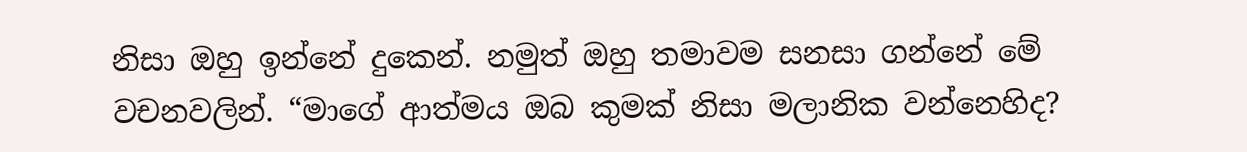නිසා ඔහු ඉන්නේ දුකෙන්. නමුත් ඔහු තමාවම සනසා ගන්නේ මේ වචනවලින්. “මාගේ ආත්මය ඔබ කුමක් නිසා මලානික වන්නෙහිද?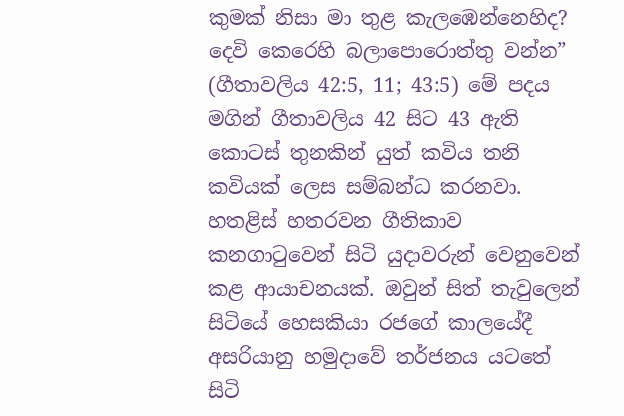කුමක් නිසා මා තුළ කැලඹෙන්නෙහිද? දෙවි කෙරෙහි බලාපොරොත්තු වන්න” (ගීතාවලිය 42:5, 11; 43:5) මේ පදය මගින් ගීතාවලිය 42 සිට 43 ඇති කොටස් තුනකින් යුත් කවිය තනි කවියක් ලෙස සම්බන්ධ කරනවා. හතළිස් හතරවන ගීතිකාව කනගාටුවෙන් සිටි යුදාවරුන් වෙනුවෙන් කළ ආයාචනයක්. ඔවුන් සිත් තැවුලෙන් සිටියේ හෙසකියා රජගේ කාලයේදී අසරියානු හමුදාවේ තර්ජනය යටතේ සිටි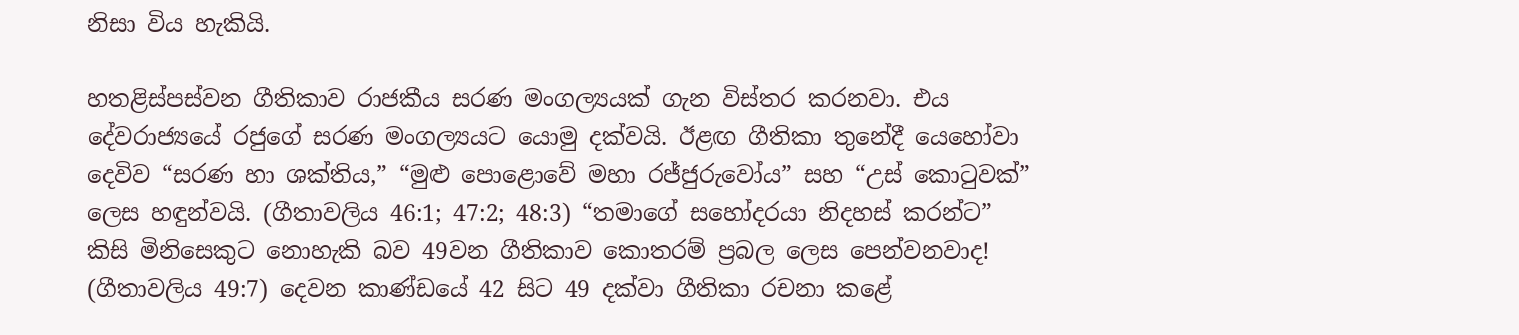නිසා විය හැකියි.

හතළිස්පස්වන ගීතිකාව රාජකීය සරණ මංගල්‍යයක් ගැන විස්තර කරනවා. එය දේවරාජ්‍යයේ රජුගේ සරණ මංගල්‍යයට යොමු දක්වයි. ඊළඟ ගීතිකා තුනේදී යෙහෝවා දෙවිව “සරණ හා ශක්තිය,” “මුළු පොළොවේ මහා රජ්ජුරුවෝය” සහ “උස් කොටුවක්” ලෙස හඳුන්වයි. (ගීතාවලිය 46:1; 47:2; 48:3) “තමාගේ සහෝදරයා නිදහස් කරන්ට” කිසි මිනිසෙකුට නොහැකි බව 49වන ගීතිකාව කොතරම් ප්‍රබල ලෙස පෙන්වනවාද! (ගීතාවලිය 49:7) දෙවන කාණ්ඩයේ 42 සිට 49 දක්වා ගීතිකා රචනා කළේ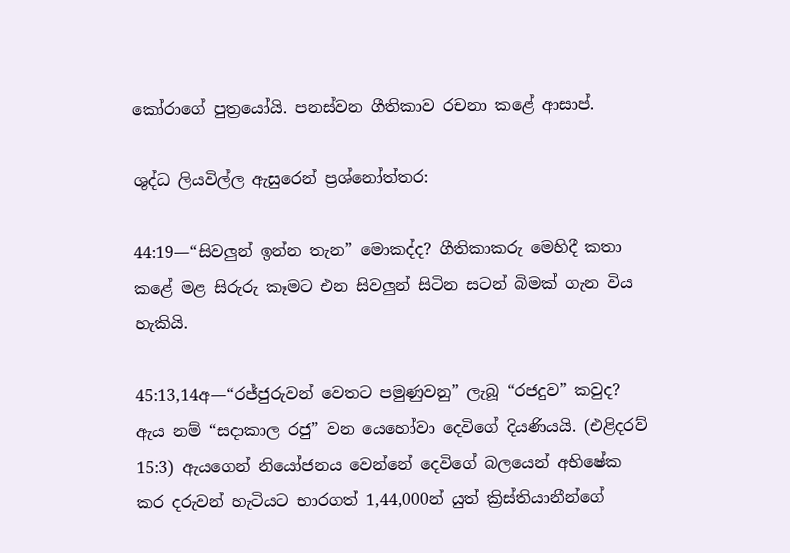කෝරාගේ පුත්‍රයෝයි. පනස්වන ගීතිකාව රචනා කළේ ආසාප්.

ශුද්ධ ලියවිල්ල ඇසුරෙන් ප්‍රශ්නෝත්තර:

44:19—“සිවලුන් ඉන්න තැන” මොකද්ද? ගීතිකාකරු මෙහිදී කතා කළේ මළ සිරුරු කෑමට එන සිවලුන් සිටින සටන් බිමක් ගැන විය හැකියි.

45:13,14අ—“රජ්ජුරුවන් වෙතට පමුණුවනු” ලැබූ “රජදුව” කවුද? ඇය නම් “සදාකාල රජු” වන යෙහෝවා දෙවිගේ දියණියයි. (එළිදරව් 15:3) ඇයගෙන් නියෝජනය වෙන්නේ දෙවිගේ බලයෙන් අභිෂේක කර දරුවන් හැටියට භාරගත් 1,44,000න් යුත් ක්‍රිස්තියානීන්ගේ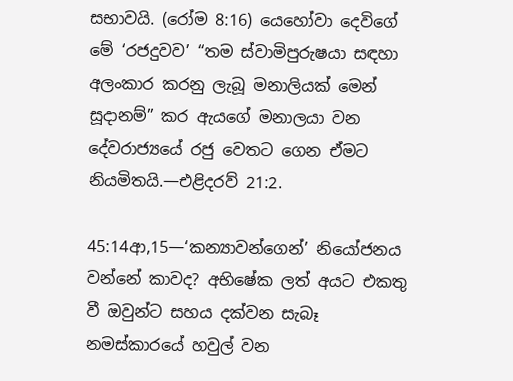සභාවයි. (රෝම 8:16) යෙහෝවා දෙවිගේ මේ ‘රජදුවව’ “තම ස්වාමිපුරුෂයා සඳහා අලංකාර කරනු ලැබූ මනාලියක් මෙන් සූදානම්” කර ඇයගේ මනාලයා වන දේවරාජ්‍යයේ රජු වෙතට ගෙන ඒමට නියමිතයි.—එළිදරව් 21:2.

45:14ආ,15—‘කන්‍යාවන්ගෙන්’ නියෝජනය වන්නේ කාවද? අභිෂේක ලත් අයට එකතු වී ඔවුන්ට සහය දක්වන සැබෑ නමස්කාරයේ හවුල් වන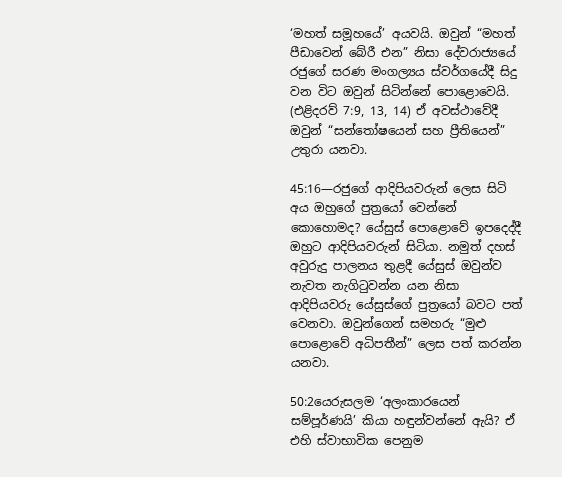‘මහත් සමූහයේ’ අයවයි. ඔවුන් “මහත් පීඩාවෙන් බේරී එන” නිසා දේවරාජ්‍යයේ රජුගේ සරණ මංගල්‍යය ස්වර්ගයේදී සිදු වන විට ඔවුන් සිටින්නේ පොළොවෙයි. (එළිදරව් 7:9, 13, 14) ඒ අවස්ථාවේදී ඔවුන් “සන්තෝෂයෙන් සහ ප්‍රීතියෙන්” උතුරා යනවා.

45:16—රජුගේ ආදිපියවරුන් ලෙස සිටි අය ඔහුගේ පුත්‍රයෝ වෙන්නේ කොහොමද? යේසුස් පොළොවේ ඉපදෙද්දී ඔහුට ආදිපියවරුන් සිටියා. නමුත් දහස් අවුරුදු පාලනය තුළදී යේසුස් ඔවුන්ව නැවත නැගිටුවන්න යන නිසා ආදිපියවරු යේසුස්ගේ පුත්‍රයෝ බවට පත් වෙනවා. ඔවුන්ගෙන් සමහරු “මුළු පොළොවේ අධිපතීන්” ලෙස පත් කරන්න යනවා.

50:2යෙරුසලම ‘අලංකාරයෙන් සම්පූර්ණයි’ කියා හඳුන්වන්නේ ඇයි? ඒ එහි ස්වාභාවික පෙනුම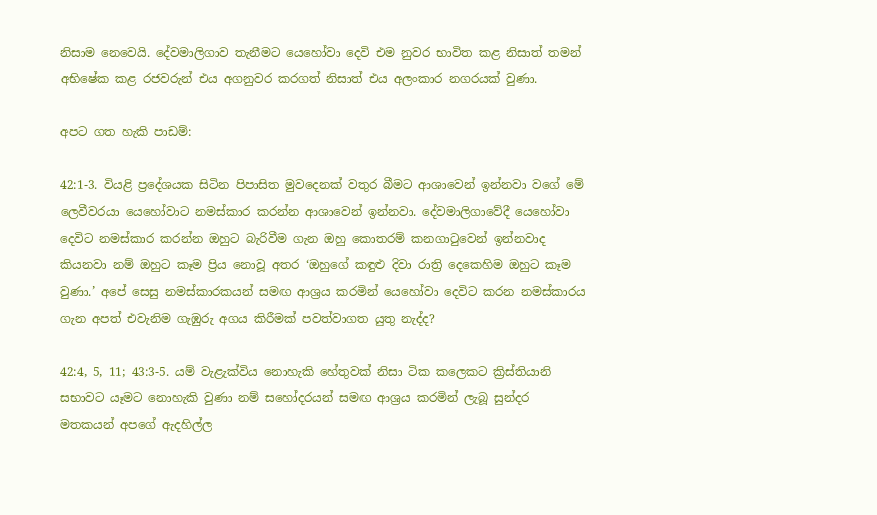නිසාම නෙවෙයි. දේවමාලිගාව තැනීමට යෙහෝවා දෙවි එම නුවර භාවිත කළ නිසාත් තමන් අභිෂේක කළ රජවරුන් එය අගනුවර කරගත් නිසාත් එය අලංකාර නගරයක් වුණා.

අපට ගත හැකි පාඩම්:

42:1-3. වියළි ප්‍රදේශයක සිටින පිපාසිත මුවදෙනක් වතුර බීමට ආශාවෙන් ඉන්නවා වගේ මේ ලෙවීවරයා යෙහෝවාට නමස්කාර කරන්න ආශාවෙන් ඉන්නවා. දේවමාලිගාවේදී යෙහෝවා දෙවිට නමස්කාර කරන්න ඔහුට බැරිවීම ගැන ඔහු කොතරම් කනගාටුවෙන් ඉන්නවාද කියනවා නම් ඔහුට කෑම ප්‍රිය නොවූ අතර ‘ඔහුගේ කඳුළු දිවා රාත්‍රි දෙකෙහිම ඔහුට කෑම වුණා.’ අපේ සෙසු නමස්කාරකයන් සමඟ ආශ්‍රය කරමින් යෙහෝවා දෙවිට කරන නමස්කාරය ගැන අපත් එවැනිම ගැඹුරු අගය කිරීමක් පවත්වාගත යුතු නැද්ද?

42:4, 5, 11; 43:3-5. යම් වැළැක්විය නොහැකි හේතුවක් නිසා ටික කලෙකට ක්‍රිස්තියානි සභාවට යෑමට නොහැකි වුණා නම් සහෝදරයන් සමඟ ආශ්‍රය කරමින් ලැබූ සුන්දර මතකයන් අපගේ ඇදහිල්ල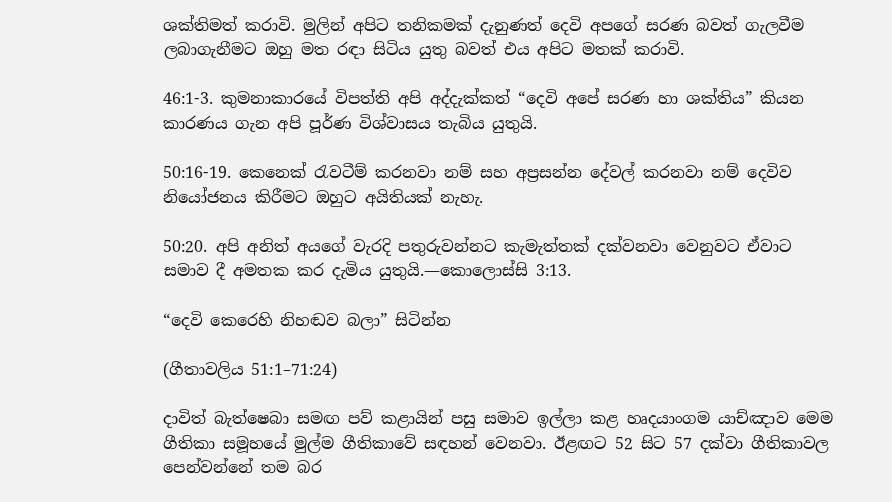ශක්තිමත් කරාවි. මුලින් අපිට තනිකමක් දැනුණත් දෙවි අපගේ සරණ බවත් ගැලවීම ලබාගැනීමට ඔහු මත රඳා සිටිය යුතු බවත් එය අපිට මතක් කරාවි.

46:1-3. කුමනාකාරයේ විපත්ති අපි අද්දැක්කත් “දෙවි අපේ සරණ හා ශක්තිය” කියන කාරණය ගැන අපි පූර්ණ විශ්වාසය තැබිය යුතුයි.

50:16-19. කෙනෙක් රැවටීම් කරනවා නම් සහ අප්‍රසන්න දේවල් කරනවා නම් දෙවිව නියෝජනය කිරීමට ඔහුට අයිතියක් නැහැ.

50:20. අපි අනිත් අයගේ වැරදි පතුරුවන්නට කැමැත්තක් දක්වනවා වෙනුවට ඒවාට සමාව දී අමතක කර දැමිය යුතුයි.—කොලොස්සි 3:13.

“දෙවි කෙරෙහි නිහඬව බලා” සිටින්න

(ගීතාවලිය 51:1–71:24)

දාවිත් බැත්ෂෙබා සමඟ පව් කළායින් පසු සමාව ඉල්ලා කළ හෘදයාංගම යාච්ඤාව මෙම ගීතිකා සමූහයේ මුල්ම ගීතිකාවේ සඳහන් වෙනවා. ඊළඟට 52 සිට 57 දක්වා ගීතිකාවල පෙන්වන්නේ තම බර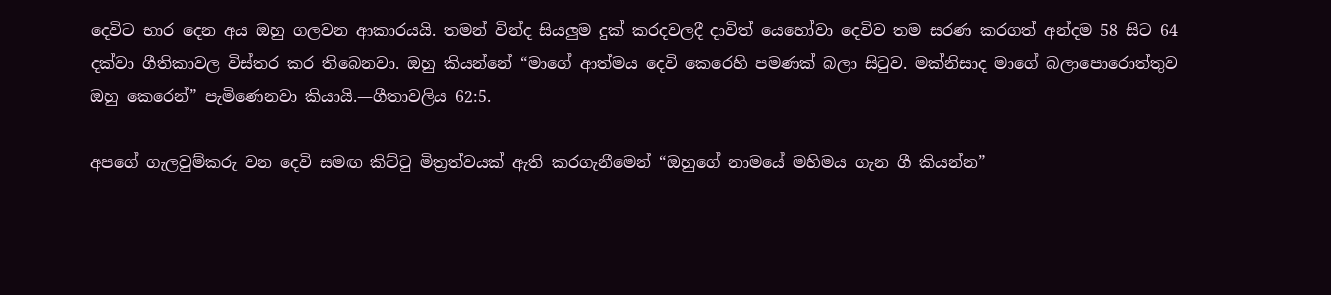දෙවිට භාර දෙන අය ඔහු ගලවන ආකාරයයි. තමන් වින්ද සියලුම දුක් කරදවලදී දාවිත් යෙහෝවා දෙවිව තම සරණ කරගත් අන්දම 58 සිට 64 දක්වා ගීතිකාවල විස්තර කර තිබෙනවා. ඔහු කියන්නේ “මාගේ ආත්මය දෙවි කෙරෙහි පමණක් බලා සිටුව. මක්නිසාද මාගේ බලාපොරොත්තුව ඔහු කෙරෙන්” පැමිණෙනවා කියායි.—ගීතාවලිය 62:5.

අපගේ ගැලවුම්කරු වන දෙවි සමඟ කිට්ටු මිත්‍රත්වයක් ඇති කරගැනීමෙන් “ඔහුගේ නාමයේ මහිමය ගැන ගී කියන්න”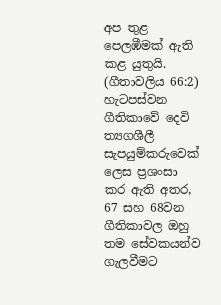අප තුළ පෙලඹීමක් ඇති කළ යුතුයි. (ගීතාවලිය 66:2) හැටපස්වන ගීතිකාවේ දෙවි ත්‍යගශීලී සැපයුම්කරුවෙක් ලෙස ප්‍රශංසා කර ඇති අතර, 67 සහ 68වන ගීතිකාවල ඔහු තම සේවකයන්ව ගැලවීමට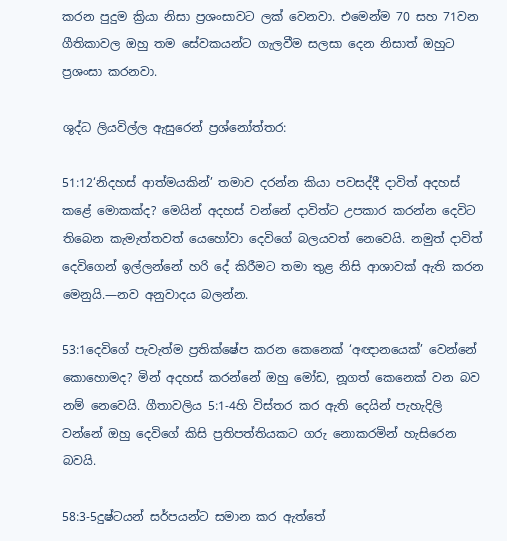කරන පුදුම ක්‍රියා නිසා ප්‍රශංසාවට ලක් වෙනවා. එමෙන්ම 70 සහ 71වන ගීතිකාවල ඔහු තම සේවකයන්ට ගැලවීම සලසා දෙන නිසාත් ඔහුට ප්‍රශංසා කරනවා.

ශුද්ධ ලියවිල්ල ඇසුරෙන් ප්‍රශ්නෝත්තර:

51:12‘නිදහස් ආත්මයකින්’ තමාව දරන්න කියා පවසද්දී දාවිත් අදහස් කළේ මොකක්ද? මෙයින් අදහස් වන්නේ දාවිත්ට උපකාර කරන්න දෙවිට තිබෙන කැමැත්තවත් යෙහෝවා දෙවිගේ බලයවත් නෙවෙයි. නමුත් දාවිත් දෙවිගෙන් ඉල්ලන්නේ හරි දේ කිරීමට තමා තුළ නිසි ආශාවක් ඇති කරන මෙනුයි.—නව අනුවාදය බලන්න.

53:1දෙවිගේ පැවැත්ම ප්‍රතික්ෂේප කරන කෙනෙක් ‘අඥානයෙක්’ වෙන්නේ කොහොමද? මින් අදහස් කරන්නේ ඔහු මෝඩ, නූගත් කෙනෙක් වන බව නම් නෙවෙයි. ගීතාවලිය 5:1-4හි විස්තර කර ඇති දෙයින් පැහැදිලි වන්නේ ඔහු දෙවිගේ කිසි ප්‍රතිපත්තියකට ගරු නොකරමින් හැසිරෙන බවයි.

58:3-5දුෂ්ටයන් සර්පයන්ට සමාන කර ඇත්තේ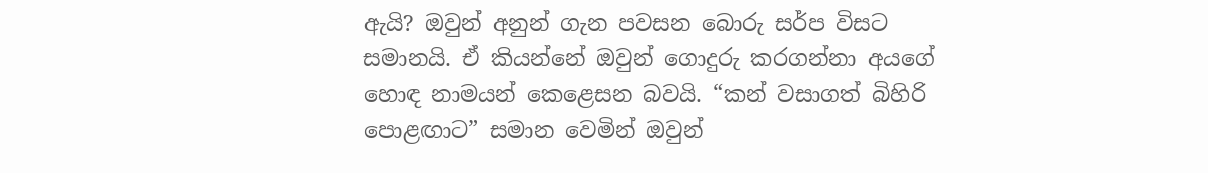ඇයි? ඔවුන් අනුන් ගැන පවසන බොරු සර්ප විසට සමානයි. ඒ කියන්නේ ඔවුන් ගොදුරු කරගන්නා අයගේ හොඳ නාමයන් කෙළෙසන බවයි. “කන් වසාගත් බිහිරි පොළඟාට” සමාන වෙමින් ඔවුන්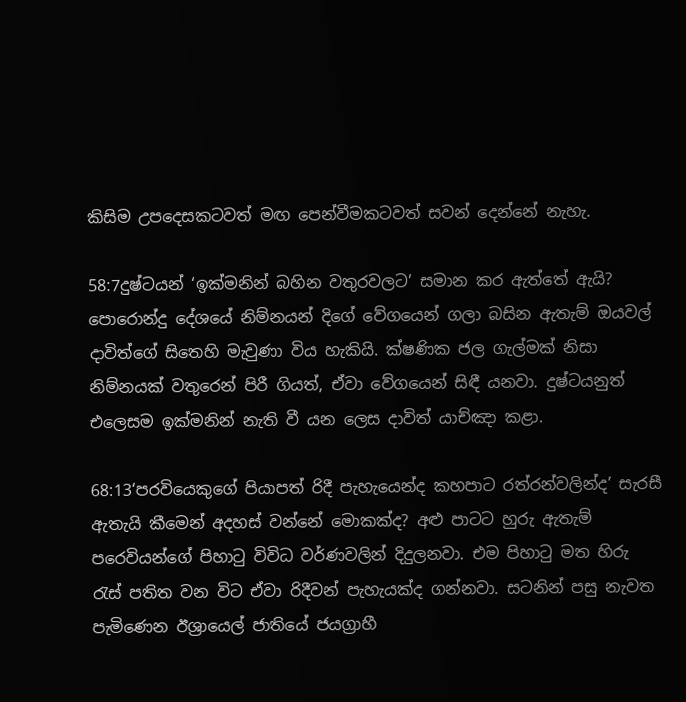කිසිම උපදෙසකටවත් මඟ පෙන්වීමකටවත් සවන් දෙන්නේ නැහැ.

58:7දුෂ්ටයන් ‘ඉක්මනින් බහින වතුරවලට’ සමාන කර ඇත්තේ ඇයි? පොරොන්දු දේශයේ නිම්නයන් දිගේ වේගයෙන් ගලා බසින ඇතැම් ඔයවල් දාවිත්ගේ සිතෙහි මැවුණා විය හැකියි. ක්ෂණික ජල ගැල්මක් නිසා නිම්නයක් වතුරෙන් පිරී ගියත්, ඒවා වේගයෙන් සිඳී යනවා. දුෂ්ටයනුත් එලෙසම ඉක්මනින් නැති වී යන ලෙස දාවිත් යාච්ඤා කළා.

68:13‘පරවියෙකුගේ පියාපත් රිදී පැහැයෙන්ද කහපාට රත්රන්වලින්ද’ සැරසී ඇතැයි කීමෙන් අදහස් වන්නේ මොකක්ද? අළු පාටට හුරු ඇතැම් පරෙවියන්ගේ පිහාටු විවිධ වර්ණවලින් දිදුලනවා. එම පිහාටු මත හිරු රැස් පතිත වන විට ඒවා රිදීවන් පැහැයක්ද ගන්නවා. සටනින් පසු නැවත පැමිණෙන ඊශ්‍රායෙල් ජාතියේ ජයග්‍රාහී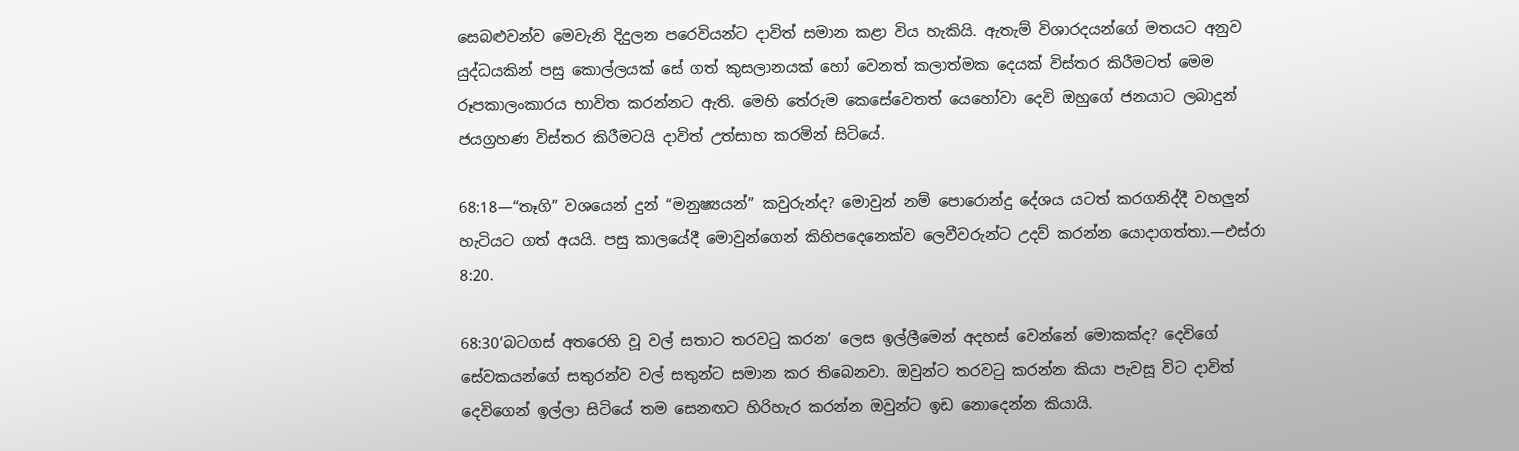සෙබළුවන්ව මෙවැනි දිදුලන පරෙවියන්ට දාවිත් සමාන කළා විය හැකියි. ඇතැම් විශාරදයන්ගේ මතයට අනුව යුද්ධයකින් පසු කොල්ලයක් සේ ගත් කුසලානයක් හෝ වෙනත් කලාත්මක දෙයක් විස්තර කිරීමටත් මෙම රූපකාලංකාරය භාවිත කරන්නට ඇති. මෙහි තේරුම කෙසේවෙතත් යෙහෝවා දෙවි ඔහුගේ ජනයාට ලබාදුන් ජයග්‍රහණ විස්තර කිරීමටයි දාවිත් උත්සාහ කරමින් සිටියේ.

68:18—“තෑගි” වශයෙන් දුන් “මනුෂ්‍යයන්” කවුරුන්ද? මොවුන් නම් පොරොන්දු දේශය යටත් කරගනිද්දී වහලුන් හැටියට ගත් අයයි. පසු කාලයේදී මොවුන්ගෙන් කිහිපදෙනෙක්ව ලෙවීවරුන්ට උදව් කරන්න යොදාගත්තා.—එස්රා 8:20.

68:30‘බටගස් අතරෙහි වූ වල් සතාට තරවටු කරන’ ලෙස ඉල්ලීමෙන් අදහස් වෙන්නේ මොකක්ද? දෙවිගේ සේවකයන්ගේ සතුරන්ව වල් සතුන්ට සමාන කර තිබෙනවා. ඔවුන්ට තරවටු කරන්න කියා පැවසූ විට දාවිත් දෙවිගෙන් ඉල්ලා සිටියේ තම සෙනඟට හිරිහැර කරන්න ඔවුන්ට ඉඩ නොදෙන්න කියායි.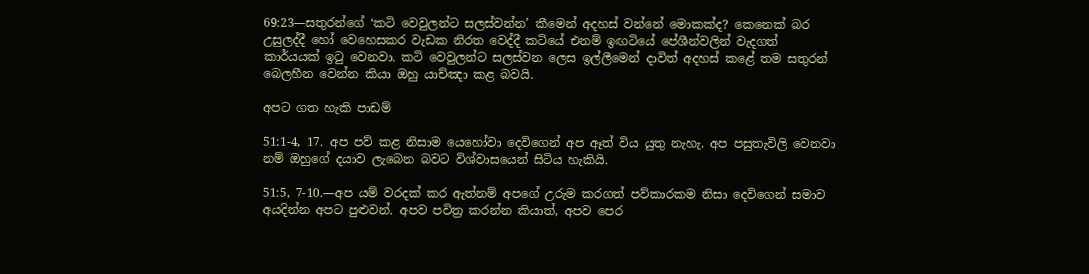69:23—සතුරන්ගේ ‘කටි වෙවුලන්ට සලස්වන්න’ කීමෙන් අදහස් වන්නේ මොකක්ද? කෙනෙක් බර උසුලද්දී හෝ වෙහෙසකර වැඩක නිරත වෙද්දී කටියේ එනම් ඉඟටියේ පේශීන්වලින් වැදගත් කාර්යයක් ඉටු වෙනවා. කටි වෙවුලන්ට සලස්වන ලෙස ඉල්ලීමෙන් දාවිත් අදහස් කළේ තම සතුරන් බෙලහීන වෙන්න කියා ඔහු යාච්ඤා කළ බවයි.

අපට ගත හැකි පාඩම්

51:1-4, 17. අප පව් කළ නිසාම යෙහෝවා දෙවිගෙන් අප ඈත් විය යුතු නැහැ. අප පසුතැවිලි වෙනවා නම් ඔහුගේ දයාව ලැබෙන බවට විශ්වාසයෙන් සිටිය හැකියි.

51:5, 7-10.—අප යම් වරදක් කර ඇත්නම් අපගේ උරුම කරගත් පව්කාරකම නිසා දෙවිගෙන් සමාව අයදින්න අපට පුළුවන්. අපව පවිත්‍ර කරන්න කියාත්, අපව පෙර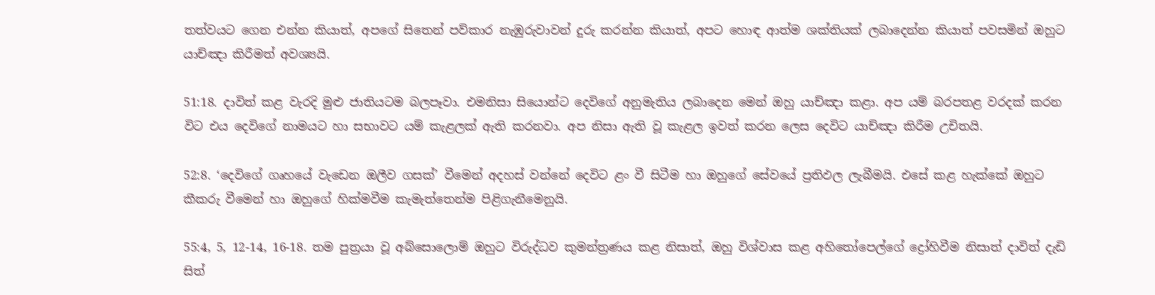තත්වයට ගෙන එන්න කියාත්, අපගේ සිතෙන් පව්කාර නැඹුරුවාවන් දුරු කරන්න කියාත්, අපට හොඳ ආත්ම ශක්තියක් ලබාදෙන්න කියාත් පවසමින් ඔහුට යාච්ඤා කිරීමත් අවශ්‍යයි.

51:18. දාවිත් කළ වැරදි මුළු ජාතියටම බලපෑවා. එමනිසා සියොන්ට දෙවිගේ අනුමැතිය ලබාදෙන මෙන් ඔහු යාච්ඤා කළා. අප යම් බරපතළ වරදක් කරන විට එය දෙවිගේ නාමයට හා සභාවට යම් කැළලක් ඇති කරනවා. අප නිසා ඇති වූ කැළල ඉවත් කරන ලෙස දෙවිට යාච්ඤා කිරීම උචිතයි.

52:8. ‘දෙවිගේ ගෘහයේ වැඩෙන ඔලීව ගසක්’ වීමෙන් අදහස් වන්නේ දෙවිට ළං වී සිටීම හා ඔහුගේ සේවයේ ප්‍රතිඵල ලැබීමයි. එසේ කළ හැක්කේ ඔහුට කීකරු වීමෙන් හා ඔහුගේ හික්මවීම කැමැත්තෙන්ම පිළිගැනීමෙනුයි.

55:4, 5, 12-14, 16-18. තම පුත්‍රයා වූ අබ්සොලොම් ඔහුට විරුද්ධව කුමන්ත්‍රණය කළ නිසාත්, ඔහු විශ්වාස කළ අහිතෝපෙල්ගේ ද්‍රෝහිවීම නිසාත් දාවිත් දැඩි සිත්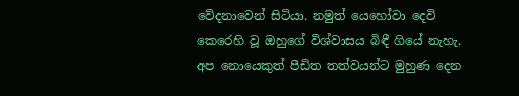වේදනාවෙන් සිටියා. නමුත් යෙහෝවා දෙවි කෙරෙහි වූ ඔහුගේ විශ්වාසය බිඳී ගියේ නැහැ. අප නොයෙකුත් පීඩිත තත්වයන්ට මුහුණ දෙන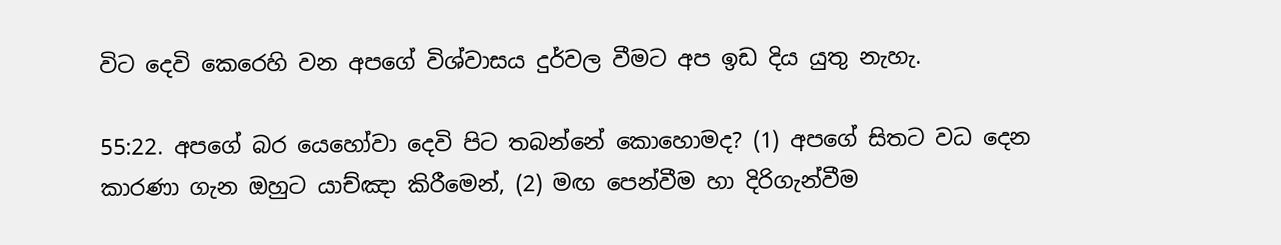විට දෙවි කෙරෙහි වන අපගේ විශ්වාසය දුර්වල වීමට අප ඉඩ දිය යුතු නැහැ.

55:22. අපගේ බර යෙහෝවා දෙවි පිට තබන්නේ කොහොමද? (1) අපගේ සිතට වධ දෙන කාරණා ගැන ඔහුට යාච්ඤා කිරීමෙන්, (2) මඟ පෙන්වීම හා දිරිගැන්වීම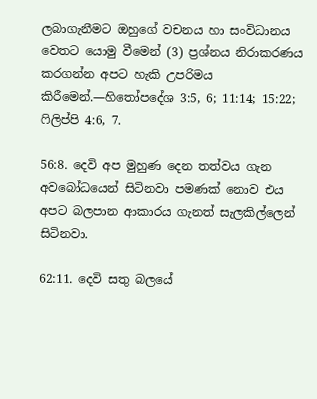ලබාගැනීමට ඔහුගේ වචනය හා සංවිධානය වෙතට යොමු වීමෙන් (3) ප්‍රශ්නය නිරාකරණය කරගන්න අපට හැකි උපරිමය කිරීමෙන්.—හිතෝපදේශ 3:5, 6; 11:14; 15:22; ෆිලිප්පි 4:6, 7.

56:8. දෙවි අප මුහුණ දෙන තත්වය ගැන අවබෝධයෙන් සිටිනවා පමණක් නොව එය අපට බලපාන ආකාරය ගැනත් සැලකිල්ලෙන් සිටිනවා.

62:11. දෙවි සතු බලයේ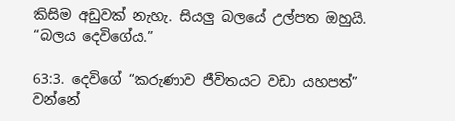කිසිම අඩුවක් නැහැ. සියලු බලයේ උල්පත ඔහුයි. “බලය දෙවිගේය.”

63:3. දෙවිගේ “කරුණාව ජීවිතයට වඩා යහපත්” වන්නේ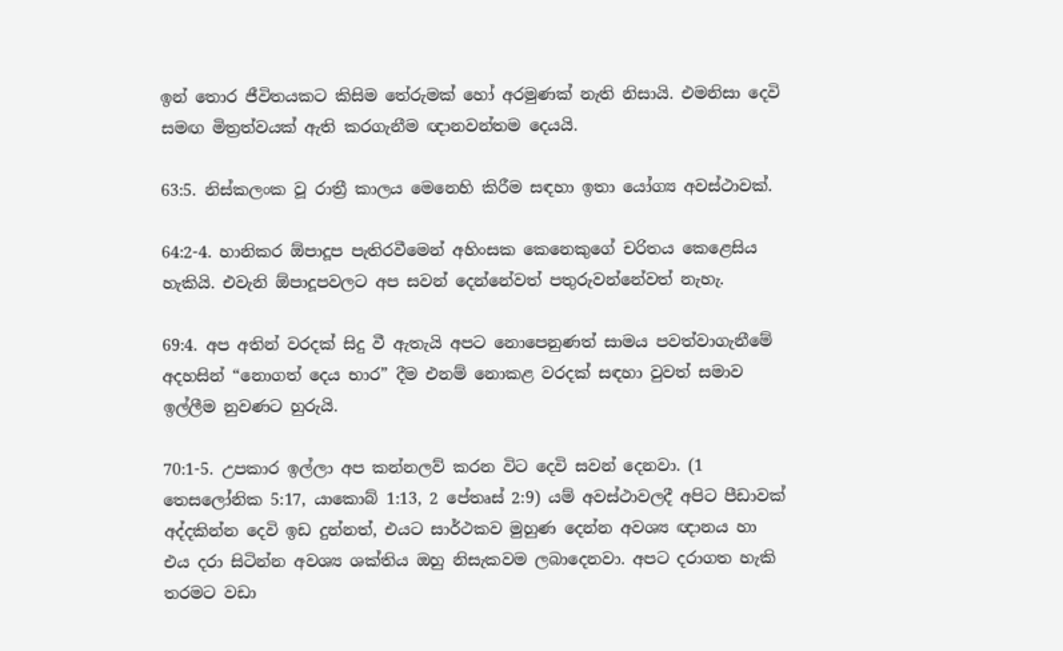ඉන් තොර ජීවිතයකට කිසිම තේරුමක් හෝ අරමුණක් නැති නිසායි. එමනිසා දෙවි සමඟ මිත්‍රත්වයක් ඇති කරගැනීම ඥානවන්තම දෙයයි.

63:5. නිස්කලංක වූ රාත්‍රී කාලය මෙනෙහි කිරීම සඳහා ඉතා යෝග්‍ය අවස්ථාවක්.

64:2-4. හානිකර ඕපාදූප පැතිරවීමෙන් අහිංසක කෙනෙකුගේ චරිතය කෙළෙසිය හැකියි. එවැනි ඕපාදූපවලට අප සවන් දෙන්නේවත් පතුරුවන්නේවත් නැහැ.

69:4. අප අතින් වරදක් සිදු වී ඇතැයි අපට නොපෙනුණත් සාමය පවත්වාගැනීමේ අදහසින් “නොගත් දෙය භාර” දීම එනම් නොකළ වරදක් සඳහා වුවත් සමාව ඉල්ලීම නුවණට හුරුයි.

70:1-5. උපකාර ඉල්ලා අප කන්නලව් කරන විට දෙවි සවන් දෙනවා. (1 තෙසලෝනික 5:17, යාකොබ් 1:13, 2 පේතෘස් 2:9) යම් අවස්ථාවලදී අපිට පීඩාවක් අද්දකින්න දෙවි ඉඩ දුන්නත්, එයට සාර්ථකව මුහුණ දෙන්න අවශ්‍ය ඥානය හා එය දරා සිටින්න අවශ්‍ය ශක්තිය ඔහු නිසැකවම ලබාදෙනවා. අපට දරාගත හැකි තරමට වඩා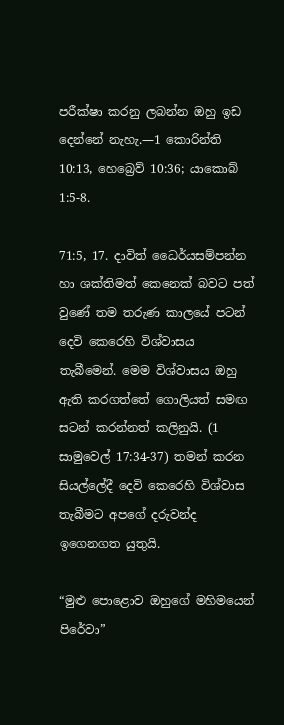පරීක්ෂා කරනු ලබන්න ඔහු ඉඩ දෙන්නේ නැහැ.—1 කොරින්ති 10:13, හෙබ්‍රෙව් 10:36; යාකොබ් 1:5-8.

71:5, 17. දාවිත් ධෛර්යසම්පන්න හා ශක්තිමත් කෙනෙක් බවට පත් වුණේ තම තරුණ කාලයේ පටන් දෙවි කෙරෙහි විශ්වාසය තැබීමෙන්. මෙම විශ්වාසය ඔහු ඇති කරගත්තේ ගොලියත් සමඟ සටන් කරන්නත් කලිනුයි. (1 සාමුවෙල් 17:34-37) තමන් කරන සියල්ලේදී දෙවි කෙරෙහි විශ්වාස තැබීමට අපගේ දරුවන්ද ඉගෙනගත යුතුයි.

“මුළු පොළොව ඔහුගේ මහිමයෙන් පිරේවා”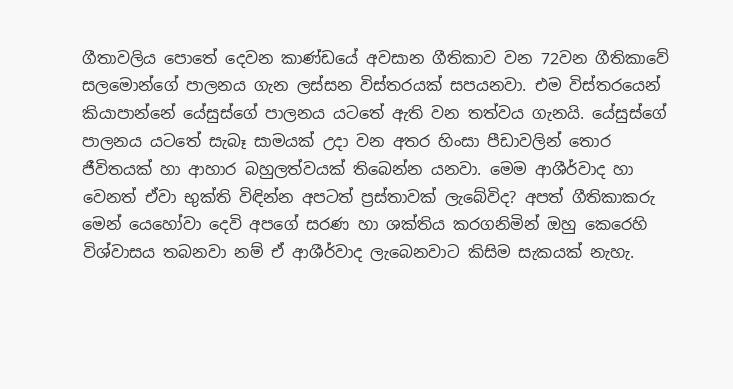ගීතාවලිය පොතේ දෙවන කාණ්ඩයේ අවසාන ගීතිකාව වන 72වන ගීතිකාවේ සලමොන්ගේ පාලනය ගැන ලස්සන විස්තරයක් සපයනවා. එම විස්තරයෙන් කියාපාන්නේ යේසුස්ගේ පාලනය යටතේ ඇති වන තත්වය ගැනයි. යේසුස්ගේ පාලනය යටතේ සැබෑ සාමයක් උදා වන අතර හිංසා පීඩාවලින් තොර ජීවිතයක් හා ආහාර බහුලත්වයක් තිබෙන්න යනවා. මෙම ආශීර්වාද හා වෙනත් ඒවා භුක්ති විඳින්න අපටත් ප්‍රස්තාවක් ලැබේවිද? අපත් ගීතිකාකරු මෙන් යෙහෝවා දෙවි අපගේ සරණ හා ශක්තිය කරගනිමින් ඔහු කෙරෙහි විශ්වාසය තබනවා නම් ඒ ආශීර්වාද ලැබෙනවාට කිසිම සැකයක් නැහැ.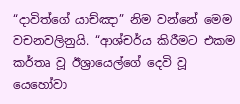“දාවිත්ගේ යාච්ඤා” නිම වන්නේ මෙම වචනවලිනුයි. “ආශ්චර්ය කිරීමට එකම කර්තෘ වූ ඊශ්‍රායෙල්ගේ දෙවි වූ යෙහෝවා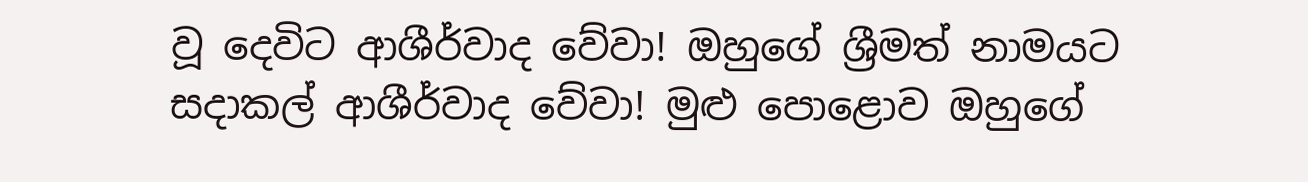වූ දෙවිට ආශීර්වාද වේවා! ඔහුගේ ශ්‍රීමත් නාමයට සදාකල් ආශීර්වාද වේවා! මුළු පොළොව ඔහුගේ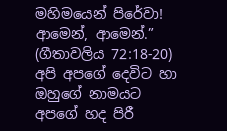මහිමයෙන් පිරේවා! ආමෙන්, ආමෙන්.” (ගීතාවලිය 72:18-20) අපි අපගේ දෙවිට හා ඔහුගේ නාමයට අපගේ හද පිරී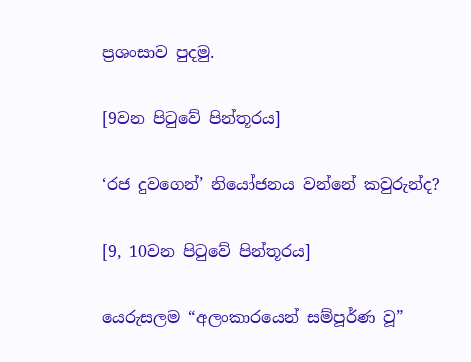ප්‍රශංසාව පුදමු.

[9වන පිටුවේ පින්තූරය]

‘රජ දුවගෙන්’ නියෝජනය වන්නේ කවුරුන්ද?

[9, 10වන පිටුවේ පින්තූරය]

යෙරුසලම “අලංකාරයෙන් සම්පූර්ණ වූ”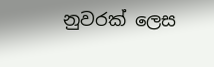නුවරක් ලෙස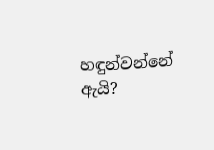හඳුන්වන්නේ ඇයි?